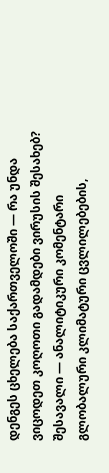დენგეს ცხელება საქართველოში — რა უნდა ვიცოდეთ კოღოთი გადამდები ვირუსის შესახებ?
შესავალი — ანალიტიკური კომენტარი
გლობალური კლიმატური ცვლილებების,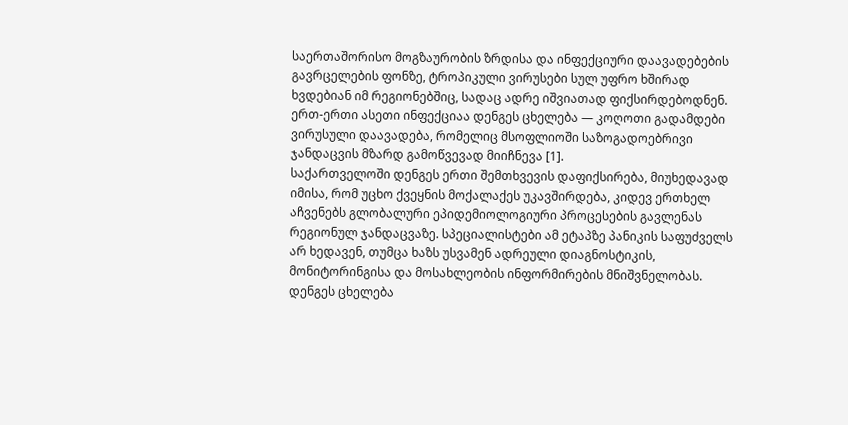საერთაშორისო მოგზაურობის ზრდისა და ინფექციური დაავადებების გავრცელების ფონზე, ტროპიკული ვირუსები სულ უფრო ხშირად ხვდებიან იმ რეგიონებშიც, სადაც ადრე იშვიათად ფიქსირდებოდნენ. ერთ-ერთი ასეთი ინფექციაა დენგეს ცხელება — კოღოთი გადამდები ვირუსული დაავადება, რომელიც მსოფლიოში საზოგადოებრივი ჯანდაცვის მზარდ გამოწვევად მიიჩნევა [1].
საქართველოში დენგეს ერთი შემთხვევის დაფიქსირება, მიუხედავად იმისა, რომ უცხო ქვეყნის მოქალაქეს უკავშირდება, კიდევ ერთხელ აჩვენებს გლობალური ეპიდემიოლოგიური პროცესების გავლენას რეგიონულ ჯანდაცვაზე. სპეციალისტები ამ ეტაპზე პანიკის საფუძველს არ ხედავენ, თუმცა ხაზს უსვამენ ადრეული დიაგნოსტიკის, მონიტორინგისა და მოსახლეობის ინფორმირების მნიშვნელობას.
დენგეს ცხელება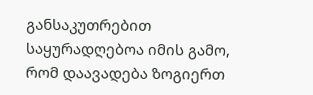განსაკუთრებით საყურადღებოა იმის გამო, რომ დაავადება ზოგიერთ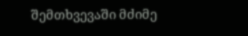შემთხვევაში მძიმე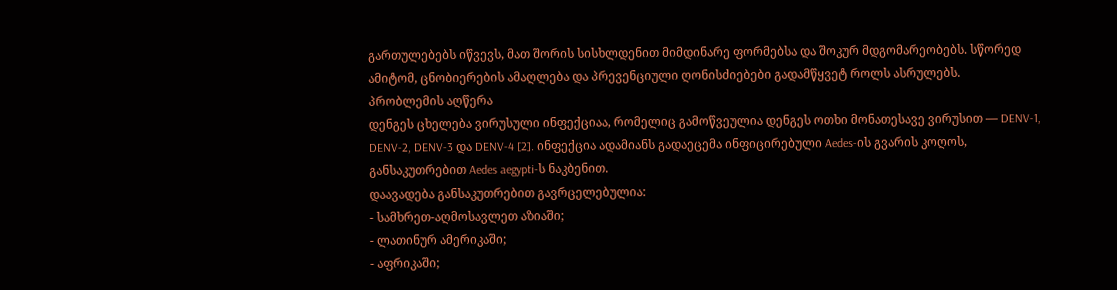გართულებებს იწვევს, მათ შორის სისხლდენით მიმდინარე ფორმებსა და შოკურ მდგომარეობებს. სწორედ ამიტომ, ცნობიერების ამაღლება და პრევენციული ღონისძიებები გადამწყვეტ როლს ასრულებს.
პრობლემის აღწერა
დენგეს ცხელება ვირუსული ინფექციაა, რომელიც გამოწვეულია დენგეს ოთხი მონათესავე ვირუსით — DENV-1, DENV-2, DENV-3 და DENV-4 [2]. ინფექცია ადამიანს გადაეცემა ინფიცირებული Aedes-ის გვარის კოღოს, განსაკუთრებით Aedes aegypti-ს ნაკბენით.
დაავადება განსაკუთრებით გავრცელებულია:
- სამხრეთ-აღმოსავლეთ აზიაში;
- ლათინურ ამერიკაში;
- აფრიკაში;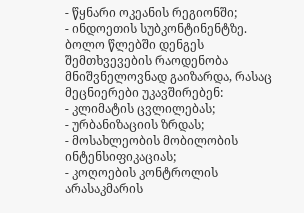- წყნარი ოკეანის რეგიონში;
- ინდოეთის სუბკონტინენტზე.
ბოლო წლებში დენგეს შემთხვევების რაოდენობა მნიშვნელოვნად გაიზარდა, რასაც მეცნიერები უკავშირებენ:
- კლიმატის ცვლილებას;
- ურბანიზაციის ზრდას;
- მოსახლეობის მობილობის ინტენსიფიკაციას;
- კოღოების კონტროლის არასაკმარის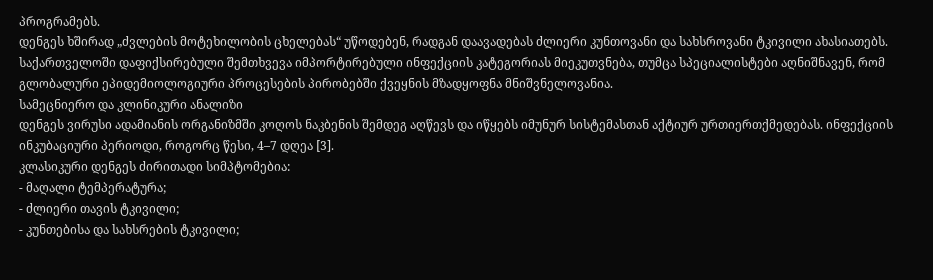პროგრამებს.
დენგეს ხშირად „ძვლების მოტეხილობის ცხელებას“ უწოდებენ, რადგან დაავადებას ძლიერი კუნთოვანი და სახსროვანი ტკივილი ახასიათებს.
საქართველოში დაფიქსირებული შემთხვევა იმპორტირებული ინფექციის კატეგორიას მიეკუთვნება, თუმცა სპეციალისტები აღნიშნავენ, რომ გლობალური ეპიდემიოლოგიური პროცესების პირობებში ქვეყნის მზადყოფნა მნიშვნელოვანია.
სამეცნიერო და კლინიკური ანალიზი
დენგეს ვირუსი ადამიანის ორგანიზმში კოღოს ნაკბენის შემდეგ აღწევს და იწყებს იმუნურ სისტემასთან აქტიურ ურთიერთქმედებას. ინფექციის ინკუბაციური პერიოდი, როგორც წესი, 4–7 დღეა [3].
კლასიკური დენგეს ძირითადი სიმპტომებია:
- მაღალი ტემპერატურა;
- ძლიერი თავის ტკივილი;
- კუნთებისა და სახსრების ტკივილი;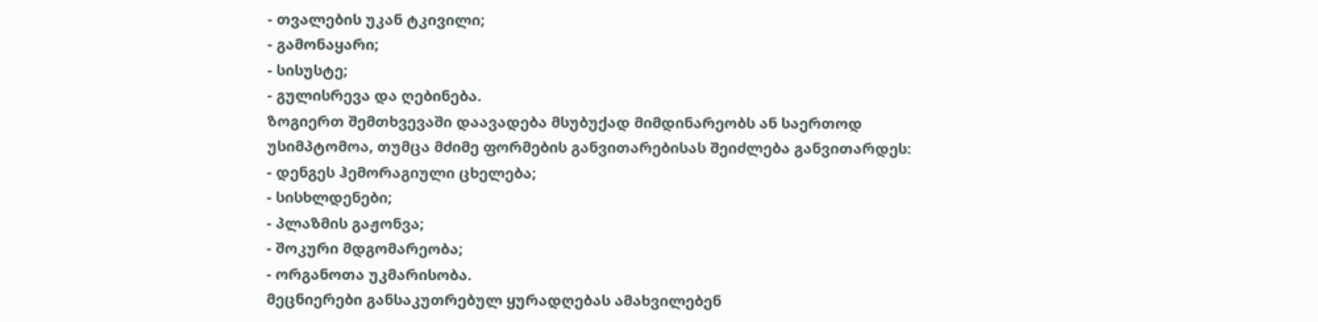- თვალების უკან ტკივილი;
- გამონაყარი;
- სისუსტე;
- გულისრევა და ღებინება.
ზოგიერთ შემთხვევაში დაავადება მსუბუქად მიმდინარეობს ან საერთოდ უსიმპტომოა, თუმცა მძიმე ფორმების განვითარებისას შეიძლება განვითარდეს:
- დენგეს ჰემორაგიული ცხელება;
- სისხლდენები;
- პლაზმის გაჟონვა;
- შოკური მდგომარეობა;
- ორგანოთა უკმარისობა.
მეცნიერები განსაკუთრებულ ყურადღებას ამახვილებენ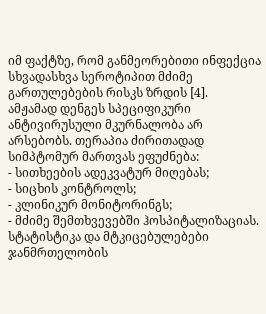იმ ფაქტზე, რომ განმეორებითი ინფექცია სხვადასხვა სეროტიპით მძიმე გართულებების რისკს ზრდის [4].
ამჟამად დენგეს სპეციფიკური ანტივირუსული მკურნალობა არ არსებობს. თერაპია ძირითადად სიმპტომურ მართვას ეფუძნება:
- სითხეების ადეკვატურ მიღებას;
- სიცხის კონტროლს;
- კლინიკურ მონიტორინგს;
- მძიმე შემთხვევებში ჰოსპიტალიზაციას.
სტატისტიკა და მტკიცებულებები
ჯანმრთელობის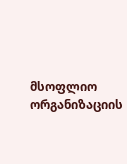მსოფლიო ორგანიზაციის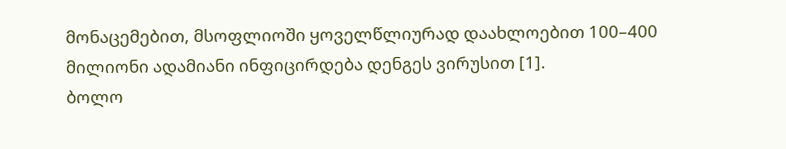მონაცემებით, მსოფლიოში ყოველწლიურად დაახლოებით 100–400 მილიონი ადამიანი ინფიცირდება დენგეს ვირუსით [1].
ბოლო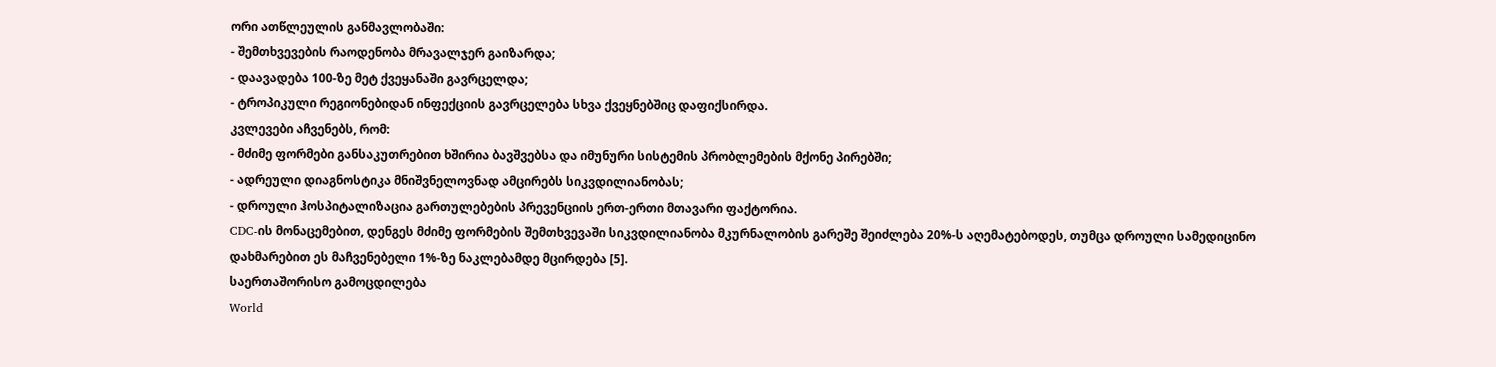ორი ათწლეულის განმავლობაში:
- შემთხვევების რაოდენობა მრავალჯერ გაიზარდა;
- დაავადება 100-ზე მეტ ქვეყანაში გავრცელდა;
- ტროპიკული რეგიონებიდან ინფექციის გავრცელება სხვა ქვეყნებშიც დაფიქსირდა.
კვლევები აჩვენებს, რომ:
- მძიმე ფორმები განსაკუთრებით ხშირია ბავშვებსა და იმუნური სისტემის პრობლემების მქონე პირებში;
- ადრეული დიაგნოსტიკა მნიშვნელოვნად ამცირებს სიკვდილიანობას;
- დროული ჰოსპიტალიზაცია გართულებების პრევენციის ერთ-ერთი მთავარი ფაქტორია.
CDC-ის მონაცემებით, დენგეს მძიმე ფორმების შემთხვევაში სიკვდილიანობა მკურნალობის გარეშე შეიძლება 20%-ს აღემატებოდეს, თუმცა დროული სამედიცინო დახმარებით ეს მაჩვენებელი 1%-ზე ნაკლებამდე მცირდება [5].
საერთაშორისო გამოცდილება
World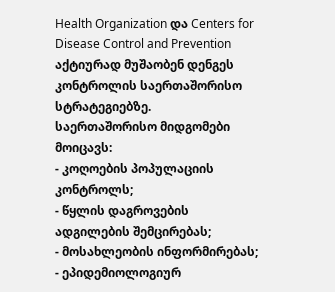Health Organization და Centers for Disease Control and Prevention აქტიურად მუშაობენ დენგეს კონტროლის საერთაშორისო სტრატეგიებზე.
საერთაშორისო მიდგომები მოიცავს:
- კოღოების პოპულაციის კონტროლს;
- წყლის დაგროვების ადგილების შემცირებას;
- მოსახლეობის ინფორმირებას;
- ეპიდემიოლოგიურ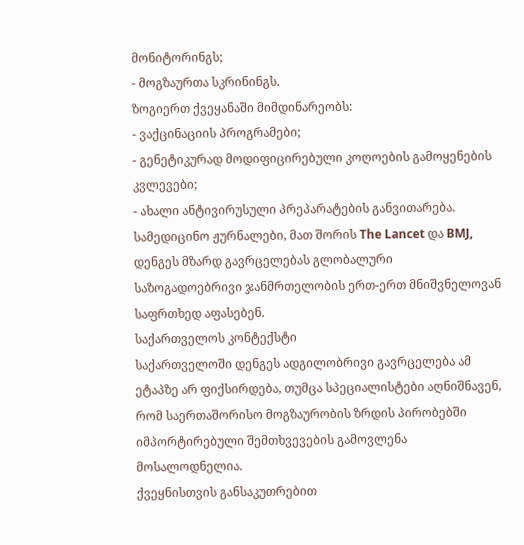მონიტორინგს;
- მოგზაურთა სკრინინგს.
ზოგიერთ ქვეყანაში მიმდინარეობს:
- ვაქცინაციის პროგრამები;
- გენეტიკურად მოდიფიცირებული კოღოების გამოყენების კვლევები;
- ახალი ანტივირუსული პრეპარატების განვითარება.
სამედიცინო ჟურნალები, მათ შორის The Lancet და BMJ, დენგეს მზარდ გავრცელებას გლობალური საზოგადოებრივი ჯანმრთელობის ერთ-ერთ მნიშვნელოვან საფრთხედ აფასებენ.
საქართველოს კონტექსტი
საქართველოში დენგეს ადგილობრივი გავრცელება ამ ეტაპზე არ ფიქსირდება, თუმცა სპეციალისტები აღნიშნავენ, რომ საერთაშორისო მოგზაურობის ზრდის პირობებში იმპორტირებული შემთხვევების გამოვლენა მოსალოდნელია.
ქვეყნისთვის განსაკუთრებით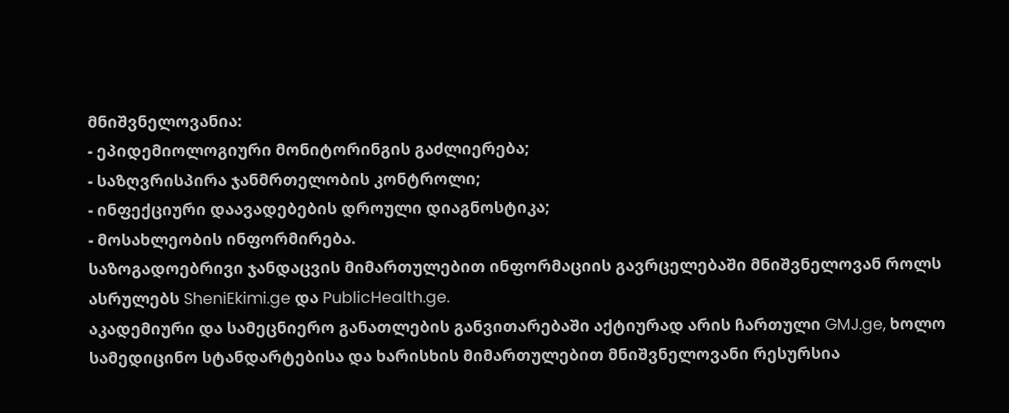მნიშვნელოვანია:
- ეპიდემიოლოგიური მონიტორინგის გაძლიერება;
- საზღვრისპირა ჯანმრთელობის კონტროლი;
- ინფექციური დაავადებების დროული დიაგნოსტიკა;
- მოსახლეობის ინფორმირება.
საზოგადოებრივი ჯანდაცვის მიმართულებით ინფორმაციის გავრცელებაში მნიშვნელოვან როლს ასრულებს SheniEkimi.ge და PublicHealth.ge.
აკადემიური და სამეცნიერო განათლების განვითარებაში აქტიურად არის ჩართული GMJ.ge, ხოლო სამედიცინო სტანდარტებისა და ხარისხის მიმართულებით მნიშვნელოვანი რესურსია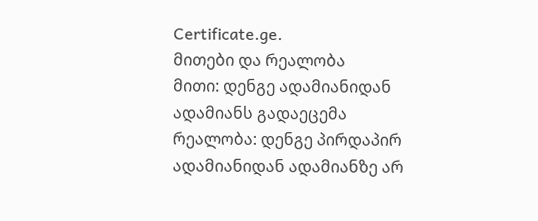Certificate.ge.
მითები და რეალობა
მითი: დენგე ადამიანიდან ადამიანს გადაეცემა
რეალობა: დენგე პირდაპირ ადამიანიდან ადამიანზე არ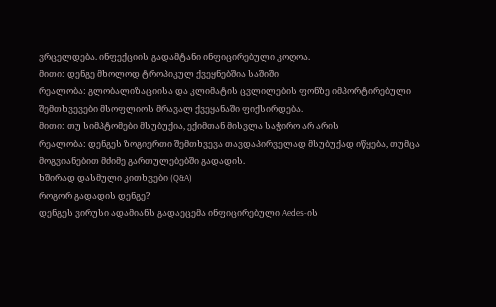ვრცელდება. ინფექციის გადამტანი ინფიცირებული კოღოა.
მითი: დენგე მხოლოდ ტროპიკულ ქვეყნებშია საშიში
რეალობა: გლობალიზაციისა და კლიმატის ცვლილების ფონზე იმპორტირებული შემთხვევები მსოფლიოს მრავალ ქვეყანაში ფიქსირდება.
მითი: თუ სიმპტომები მსუბუქია, ექიმთან მისვლა საჭირო არ არის
რეალობა: დენგეს ზოგიერთი შემთხვევა თავდაპირველად მსუბუქად იწყება, თუმცა მოგვიანებით მძიმე გართულებებში გადადის.
ხშირად დასმული კითხვები (Q&A)
როგორ გადადის დენგე?
დენგეს ვირუსი ადამიანს გადაეცემა ინფიცირებული Aedes-ის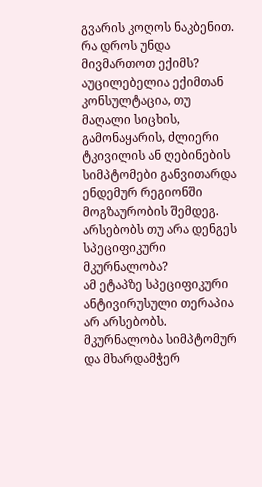გვარის კოღოს ნაკბენით.
რა დროს უნდა მივმართოთ ექიმს?
აუცილებელია ექიმთან კონსულტაცია, თუ მაღალი სიცხის, გამონაყარის, ძლიერი ტკივილის ან ღებინების სიმპტომები განვითარდა ენდემურ რეგიონში მოგზაურობის შემდეგ.
არსებობს თუ არა დენგეს სპეციფიკური მკურნალობა?
ამ ეტაპზე სპეციფიკური ანტივირუსული თერაპია არ არსებობს. მკურნალობა სიმპტომურ და მხარდამჭერ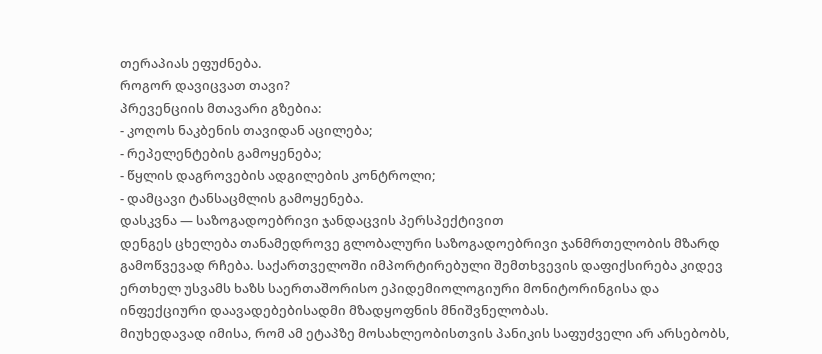თერაპიას ეფუძნება.
როგორ დავიცვათ თავი?
პრევენციის მთავარი გზებია:
- კოღოს ნაკბენის თავიდან აცილება;
- რეპელენტების გამოყენება;
- წყლის დაგროვების ადგილების კონტროლი;
- დამცავი ტანსაცმლის გამოყენება.
დასკვნა — საზოგადოებრივი ჯანდაცვის პერსპექტივით
დენგეს ცხელება თანამედროვე გლობალური საზოგადოებრივი ჯანმრთელობის მზარდ გამოწვევად რჩება. საქართველოში იმპორტირებული შემთხვევის დაფიქსირება კიდევ ერთხელ უსვამს ხაზს საერთაშორისო ეპიდემიოლოგიური მონიტორინგისა და ინფექციური დაავადებებისადმი მზადყოფნის მნიშვნელობას.
მიუხედავად იმისა, რომ ამ ეტაპზე მოსახლეობისთვის პანიკის საფუძველი არ არსებობს,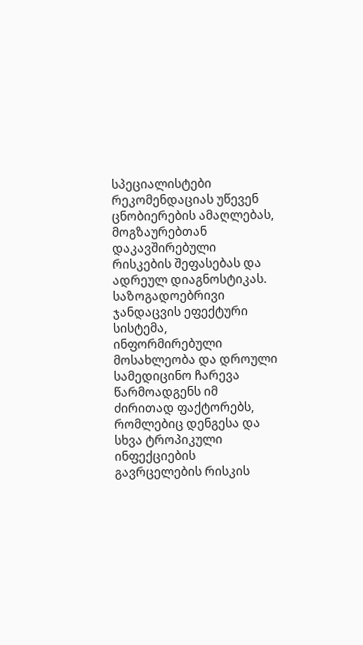სპეციალისტები რეკომენდაციას უწევენ ცნობიერების ამაღლებას, მოგზაურებთან დაკავშირებული რისკების შეფასებას და ადრეულ დიაგნოსტიკას.
საზოგადოებრივი ჯანდაცვის ეფექტური სისტემა, ინფორმირებული მოსახლეობა და დროული სამედიცინო ჩარევა წარმოადგენს იმ ძირითად ფაქტორებს, რომლებიც დენგესა და სხვა ტროპიკული ინფექციების გავრცელების რისკის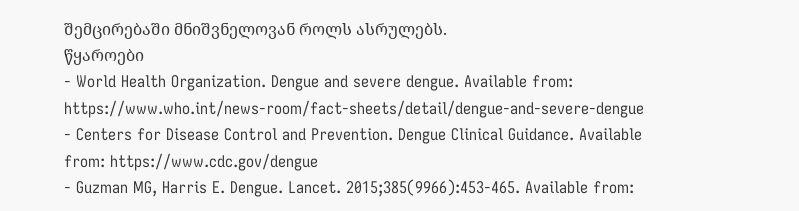შემცირებაში მნიშვნელოვან როლს ასრულებს.
წყაროები
- World Health Organization. Dengue and severe dengue. Available from: https://www.who.int/news-room/fact-sheets/detail/dengue-and-severe-dengue
- Centers for Disease Control and Prevention. Dengue Clinical Guidance. Available from: https://www.cdc.gov/dengue
- Guzman MG, Harris E. Dengue. Lancet. 2015;385(9966):453-465. Available from: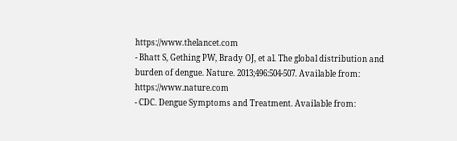https://www.thelancet.com
- Bhatt S, Gething PW, Brady OJ, et al. The global distribution and burden of dengue. Nature. 2013;496:504-507. Available from: https://www.nature.com
- CDC. Dengue Symptoms and Treatment. Available from: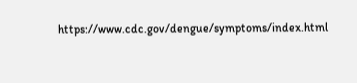https://www.cdc.gov/dengue/symptoms/index.html